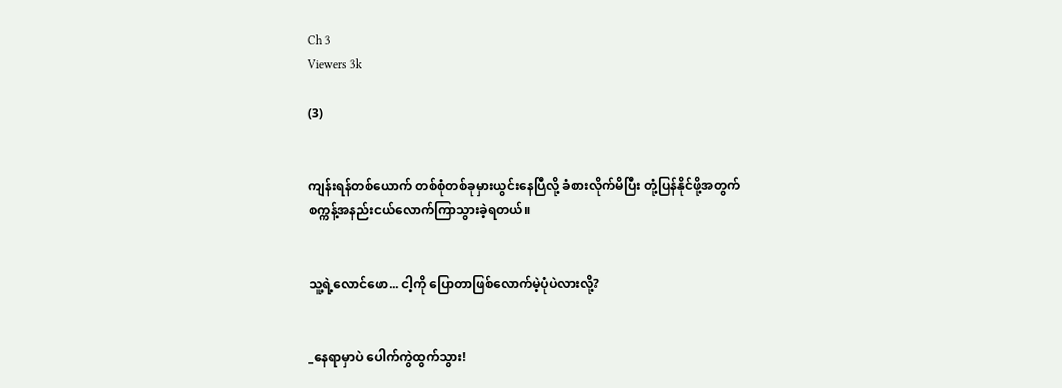Ch 3
Viewers 3k

(3)


ကျန်းရန်တစ်ယောက် တစ်စုံတစ်ခုမှားယွင်းနေပြီလို့ ခံစားလိုက်မိပြီး တုံ့ပြန်နိုင်ဖို့အတွက် စက္ကန့်အနည်းငယ်လောက်ကြာသွားခဲ့ရတယ်။


သူ့ရဲ့လောင်ဖော... ငါ့ကို ပြောတာဖြစ်လောက်မဲ့ပုံပဲလားလို့?


_နေရာမှာပဲ ပေါက်ကွဲထွက်သွား!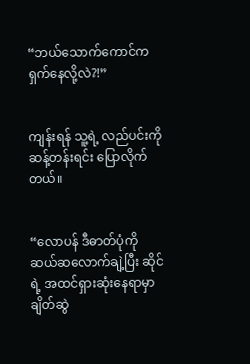“ဘယ်သောက်ကောင်က  ရှက်နေလို့လဲ?!”


ကျန်းရန် သူ့ရဲ့ လည်ပင်းကိုဆန့်တန်းရင်း ပြောလိုက်တယ်။


“လောပန် ဒီဓာတ်ပုံကို ဆယ်ဆလောက်ချဲ့ပြီး ဆိုင်ရဲ့ အထင်ရှားဆုံးနေရာမှာ ချိတ်ဆွဲ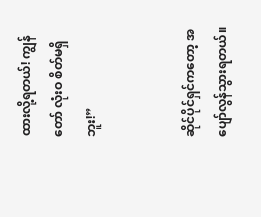ထားလို့ရတယ်! ကျွန်တော် လုံးဝ စိတ်မရှိဘူး!”


ဆိုင်ပိုင်ရှင်ကတော့ အပျော်လွန်သွားရတယ်။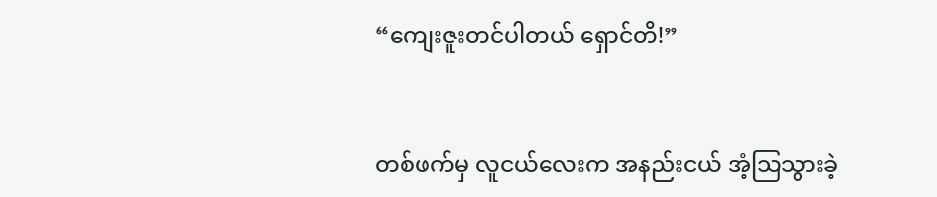“ကျေးဇူးတင်ပါတယ် ရှောင်တိ!”


တစ်ဖက်မှ လူငယ်လေးက အနည်းငယ် အံ့သြသွားခဲ့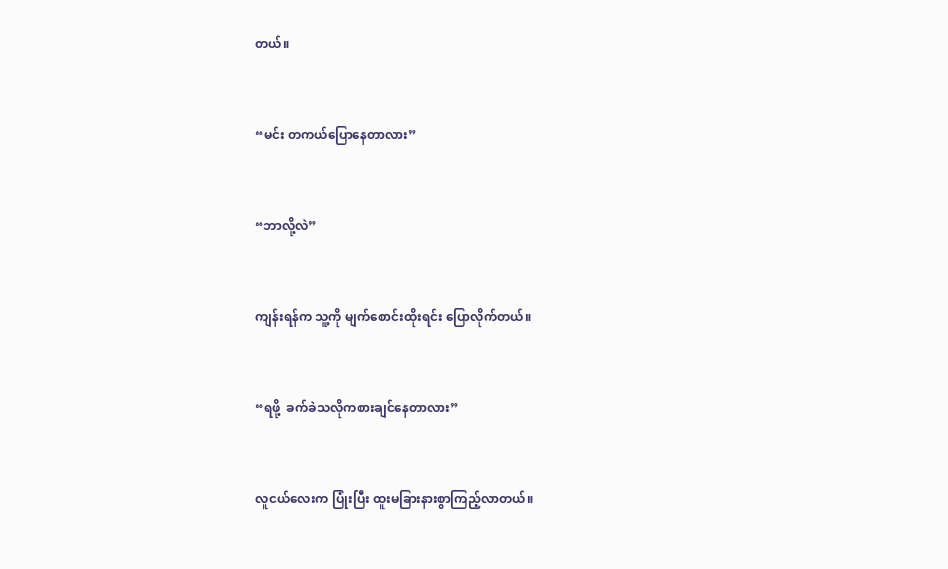တယ်။


“မင်း တကယ်ပြောနေတာလား”


“ဘာလို့လဲ”


ကျန်းရန်က သူ့ကို မျက်စောင်းထိုးရင်း ပြောလိုက်တယ်။


“ရဖို့  ခက်ခဲသလိုကစားချင်နေတာလား”


လူငယ်လေးက ပြုံးပြီး ထူးမခြားနားစွာကြည့်လာတယ်။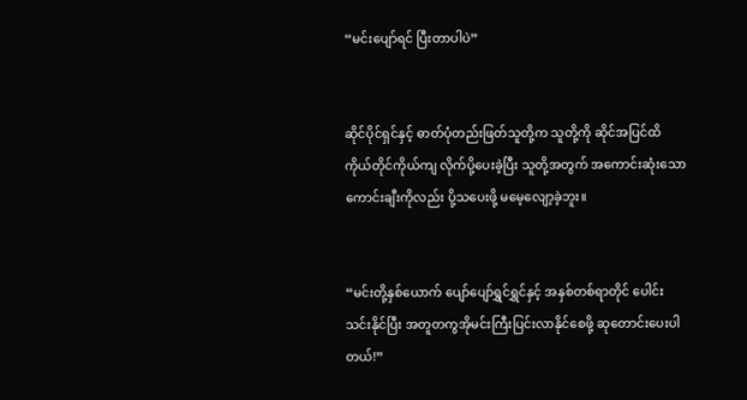“မင်းပျော်ရင် ပြီးတာပါပဲ”


ဆိုင်ပိုင်ရှင်နှင့် ဓာတ်ပုံတည်းဖြတ်သူတို့က သူတို့ကို ဆိုင်အပြင်ထိ ကိုယ်တိုင်ကိုယ်ကျ လိုက်ပို့ပေးခဲ့ပြီး သူတို့အတွက် အကောင်းဆုံးသော  ကောင်းချီးကိုလည်း ပို့သပေးဖို့ မမေ့လျော့ခဲ့ဘူး။


“မင်းတို့နှစ်ယောက် ပျော်ပျော်ရွှင်ရွှင်နှင့် အနှစ်တစ်ရာတိုင် ပေါင်းသင်းနိုင်ပြီး အတူတကွအိုမင်းကြီးပြင်းလာနိုင်စေဖို့ ဆုတောင်းပေးပါတယ်!”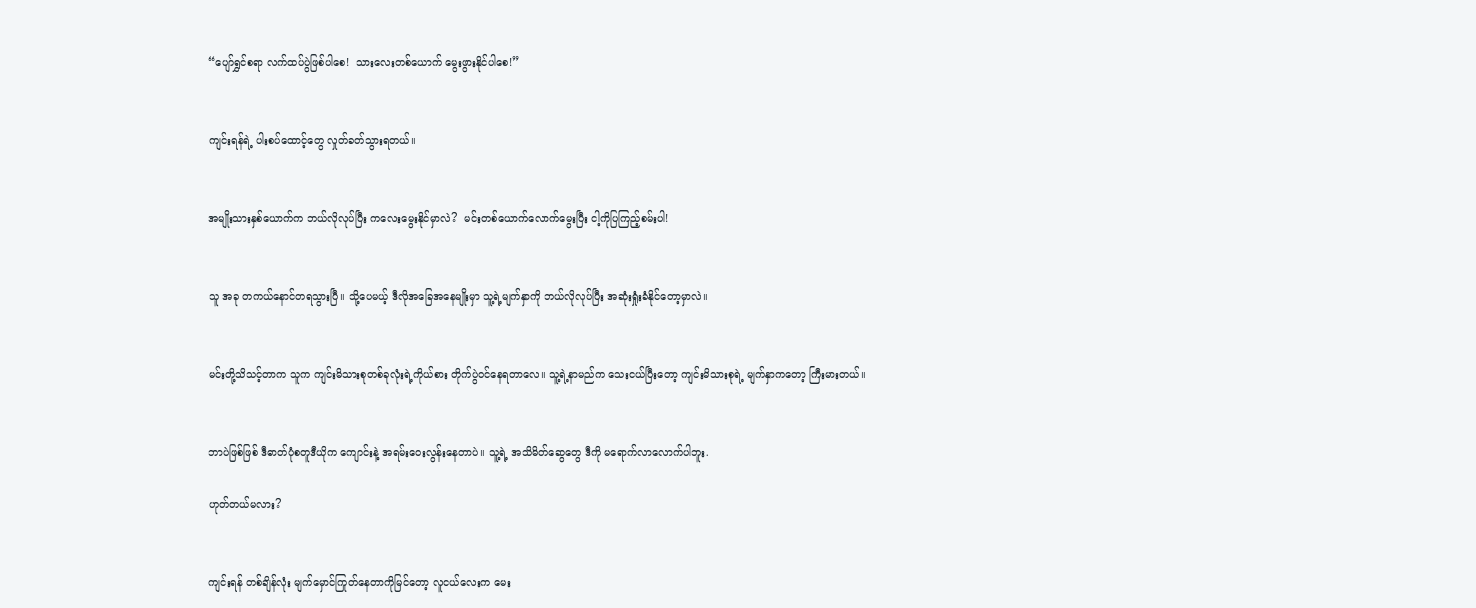“ပျော်ရွှင်စရာ လက်ထပ်ပွဲဖြစ်ပါစေ!  သားလေးတစ်ယောက် မွေးဖွားနိုင်ပါစေ!”


ကျင်းရန်ရဲ့ ပါးစပ်ထောင့်တွေ လှုတ်ခတ်သွားရတယ်။


အမျိုးသားနှစ်ယောက်က ဘယ်လိုလုပ်ပြီး ကလေးမွေးနိုင်မှာလဲ?  မင်းတစ်ယောက်လောက်မွေးပြီး ငါ့ကိုပြကြည့်စမ်းပါ!


သူ အခု တကယ်နောင်တရသွားပြီ။ သို့ပေမယ့် ဒီလိုအခြေအနေမျိုးမှာ သူ့ရဲ့မျက်နှာကို ဘယ်လိုလုပ်ပြီး အဆုံးရှုံးခံနိုင်တော့မှာလဲ။


မင်းတို့သိသင့်တာက သူက ကျင်းမိသားစုတစ်ခုလုံးရဲ့ကိုယ်စား တိုက်ပွဲဝင်နေရတာလေ။ သူ့ရဲ့နာမည်က သေးငယ်ပြီးတော့ ကျင်းမိသားစုရဲ့ မျက်နှာကတော့ ကြီးမားတယ်။


ဘာပဲဖြစ်ဖြစ် ဒီဓာတ်ပုံစတူဒီယိုက ကျောင်းနဲ့ အရမ်းဝေးလွန်းနေတာပဲ။ သူ့ရဲ့ အသိမိတ်ဆွေတွေ ဒီကို မရောက်လာလောက်ပါဘူး.

ဟုတ်တယ်မလား?


ကျင်းရန် တစ်ချိန်လုံး မျက်မှောင်ကြုတ်နေတာကိုမြင်တော့ လူငယ်လေးက မေး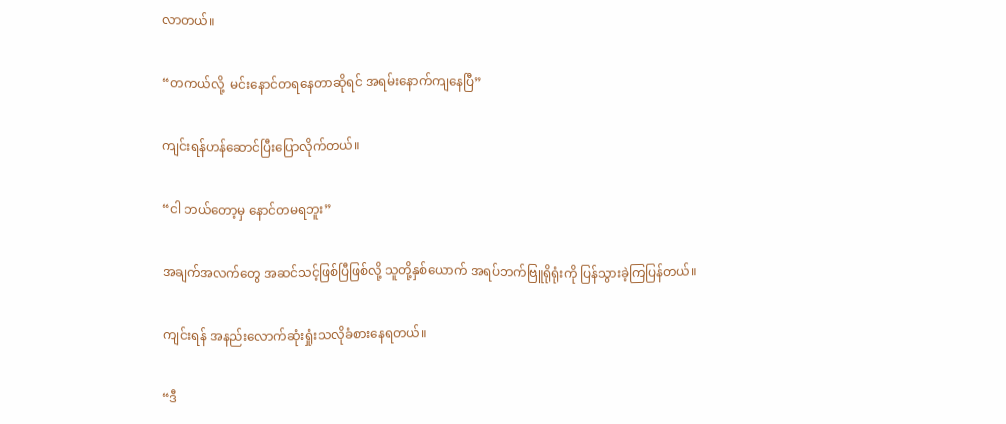လာတယ်။


“တကယ်လို့  မင်းနောင်တရနေတာဆိုရင် အရမ်းနောက်ကျနေပြီ”


ကျင်းရန်ဟန်ဆောင်ပြီးပြောလိုက်တယ်။


“ငါ ဘယ်တော့မှ နောင်တမရဘူး”


အချက်အလက်တွေ အဆင်သင့်ဖြစ်ပြီဖြစ်လို့ သူတို့နှစ်ယောက် အရပ်ဘက်ဗြူရိုရုံးကို ပြန်သွားခဲ့ကြပြန်တယ်။


ကျင်းရန် အနည်းလောက်ဆုံးရှုံးသလိုခံစားနေရတယ်။


“ဒီ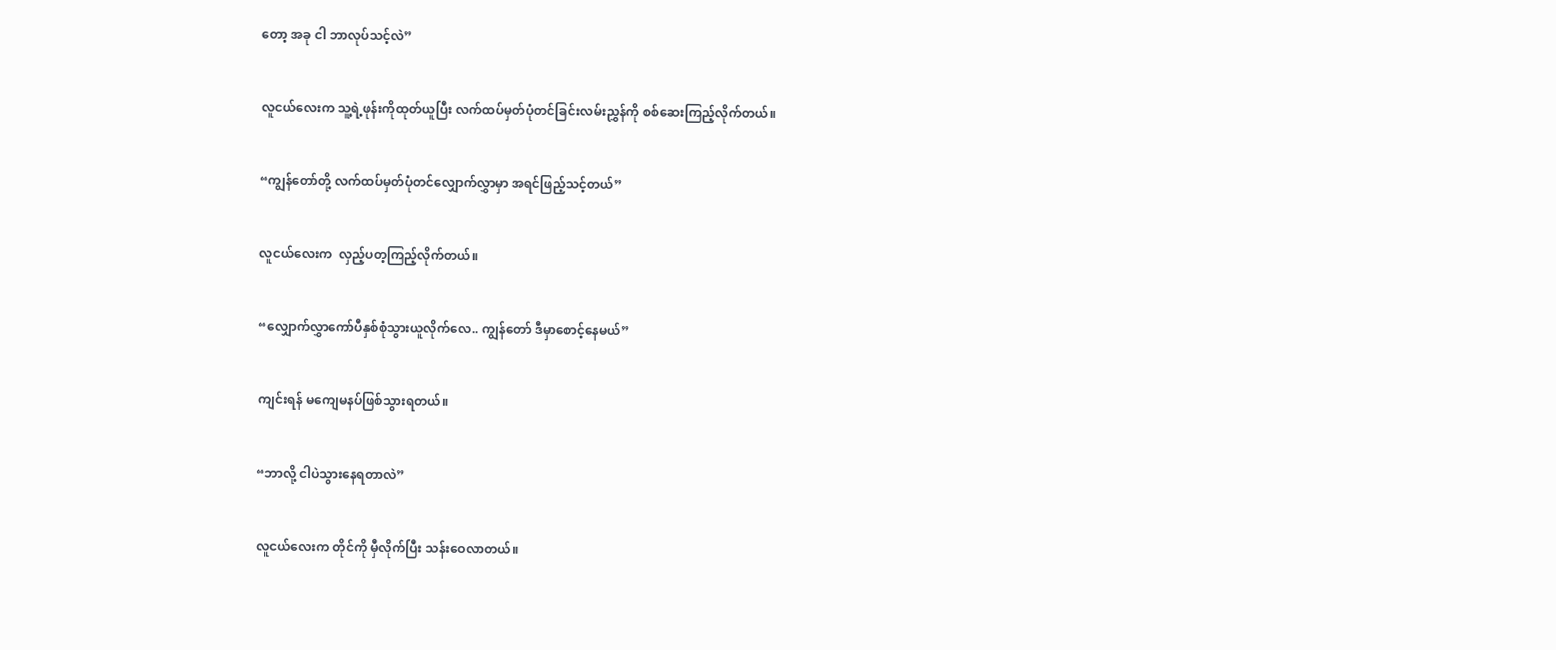တော့ အခု ငါ ဘာလုပ်သင့်လဲ”


လူငယ်လေးက သူ့ရဲ့ဖုန်းကိုထုတ်ယူပြီး လက်ထပ်မှတ်ပုံတင်ခြင်းလမ်းညွှန်ကို စစ်ဆေးကြည့်လိုက်တယ်။


“ကျွန်တော်တို့ လက်ထပ်မှတ်ပုံတင်လျှောက်လွှာမှာ အရင်ဖြည့်သင့်တယ်”


လူငယ်လေးက  လှည့်ပတ့ကြည့်လိုက်တယ်။


“လျှောက်လွှာကော်ပီနှစ်စုံသွားယူလိုက်လေ.. ကျွန်တော် ဒီမှာစောင့်နေမယ်”


ကျင်းရန် မကျေမနပ်ဖြစ်သွားရတယ်။


“ဘာလို့ ငါပဲသွားနေရတာလဲ”


လူငယ်လေးက တိုင်ကို မှီလိုက်ပြီး သန်းဝေလာတယ်။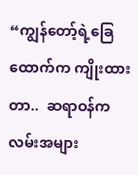“ကျွန်တော့်ရဲ့ခြေထောက်က ကျိုးထားတာ..  ဆရာဝန်က လမ်းအများ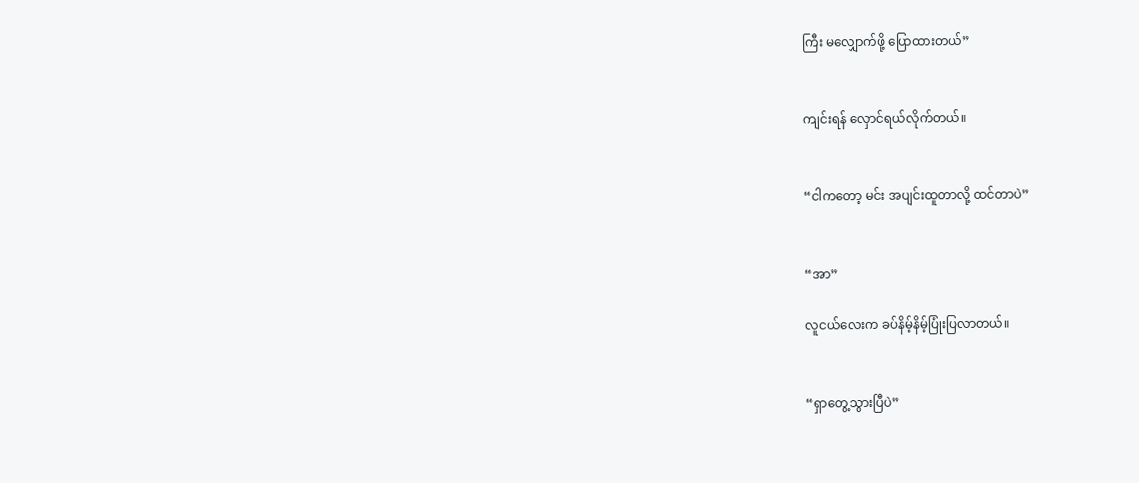ကြီး မလျှောက်ဖို့ ပြောထားတယ်”


ကျင်းရန် လှောင်ရယ်လိုက်တယ်။


“ငါကတော့ မင်း အပျင်းထူတာလို့ ထင်တာပဲ”


“အာ”

လူငယ်လေးက ခပ်နိမ့်နိမ့်ပြုံးပြလာတယ်။


“ရှာတွေ့သွားပြီပဲ”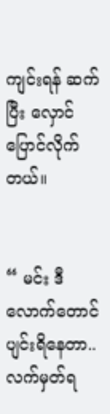ကျင်းရန် ဆက်ပြီး လှောင်ပြောင်လိုက်တယ်။


“ မင်း ဒီလောက်တောင် ပျင်းရိနေတာ..  လက်မှတ်ရ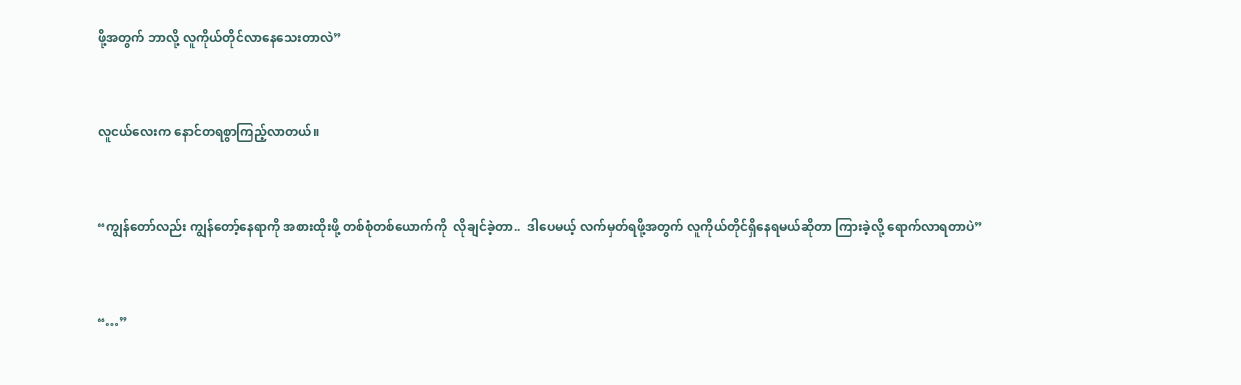ဖို့အတွက် ဘာလို့ လူကိုယ်တိုင်လာနေသေးတာလဲ”


လူငယ်လေးက နောင်တရစွာကြည့်လာတယ်။


“ကျွန်တော်လည်း ကျွန်တော့်နေရာကို အစားထိုးဖို့ တစ်စုံတစ်ယောက်ကို  လိုချင်ခဲ့တာ..  ဒါပေမယ့် လက်မှတ်ရဖို့အတွက် လူကိုယ်တိုင်ရှိနေရမယ်ဆိုတာ ကြားခဲ့လို့ ရောက်လာရတာပဲ”


“…”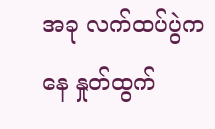အခု လက်ထပ်ပွဲကနေ နှုတ်ထွက်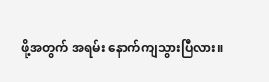ဖို့အတွက် အရမ်း နောက်ကျသွားပြီလား။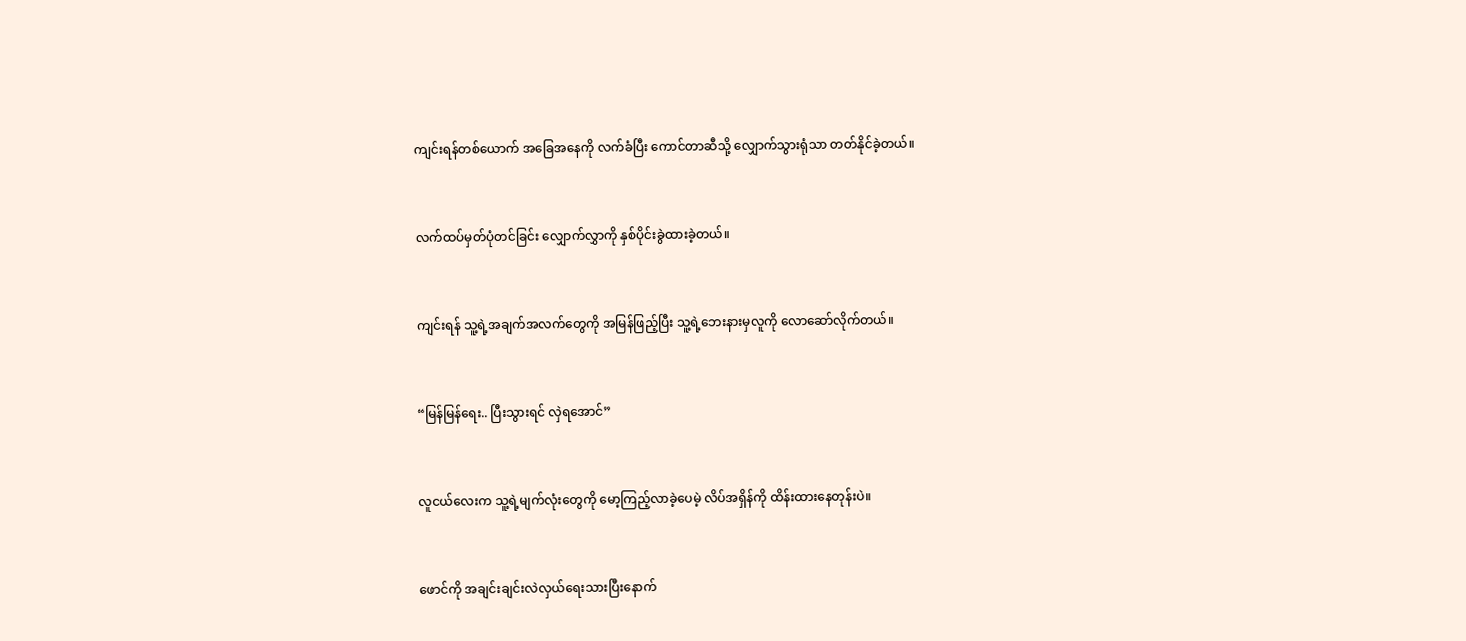ကျင်းရန်တစ်ယောက် အခြေအနေကို လက်ခံပြီး ကောင်တာဆီသို့ လျှောက်သွားရုံသာ တတ်နိုင်ခဲ့တယ်။


လက်ထပ်မှတ်ပုံတင်ခြင်း လျှောက်လွှာကို နှစ်ပိုင်းခွဲထားခဲ့တယ်။


ကျင်းရန် သူ့ရဲ့အချက်အလက်တွေကို အမြန်ဖြည့်ပြီး သူ့ရဲ့ဘေးနားမှလူကို လောဆော်လိုက်တယ်။


“မြန်မြန်ရေး.. ပြီးသွားရင် လှဲရအောင်”


လူငယ်လေးက သူ့ရဲ့မျက်လုံးတွေကို မော့ကြည့်လာခဲ့ပေမဲ့ လိပ်အရှိန်ကို ထိန်းထားနေတုန်းပဲ။


ဖောင်ကို အချင်းချင်းလဲလှယ်ရေးသားပြီးနောက်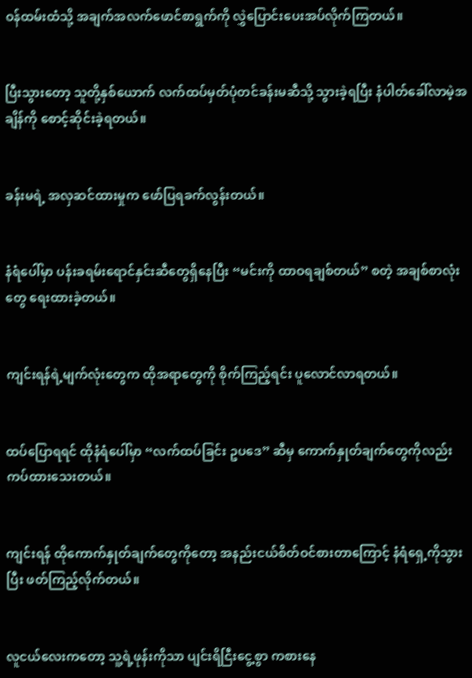ဝန်ထမ်းထံသို့ အချက်အလက်ဖောင်စာရွက်ကို လွှဲပြောင်းပေးအပ်လိုက်ကြတယ်။


ပြီးသွားတော့ သူတို့နှစ်ယောက် လက်ထပ်မှတ်ပုံတင်ခန်းမဆီသို့ သွားခဲ့ရပြီး နံပါတ်ခေါ်လာမဲ့အချိန်ကို စောင့်ဆိုင်းခဲ့ရတယ်။


ခန်းမရဲ့ အလှဆင်ထားမှုက ဖော်ပြရခက်လွန်းတယ်။


နံရံပေါ်မှာ ပန်းခရမ်းရောင်နှင်းဆီတွေရှိနေပြီး “မင်းကို ထာဝရချစ်တယ်” စတဲ့ အချစ်စာလုံးတွေ ရေးထားခဲ့တယ်။


ကျင်းရန်ရဲ့မျက်လုံးတွေက ထိုအရာတွေကို စိုက်ကြည့်ရင်း ပူလောင်လာရတယ်။


ထပ်ပြောရရင် ထိုနံရံပေါ်မှာ “လက်ထပ်ခြင်း ဥပဒေ” ဆီမှ ကောက်နှုတ်ချက်တွေကိုလည်း ကပ်ထားသေးတယ်။


ကျင်းရန် ထိုကောက်နှုတ်ချက်တွေကိုတော့ အနည်းငယ်စိတ်ဝင်စားတာကြောင့် နံရံရှေ့ကိုသွားပြီး ဖတ်ကြည့်လိုက်တယ်။


လူငယ်လေးကတော့ သူ့ရဲ့ဖုန်းကိုသာ ပျင်းရိငြီးငွေ့စွာ ကစားနေ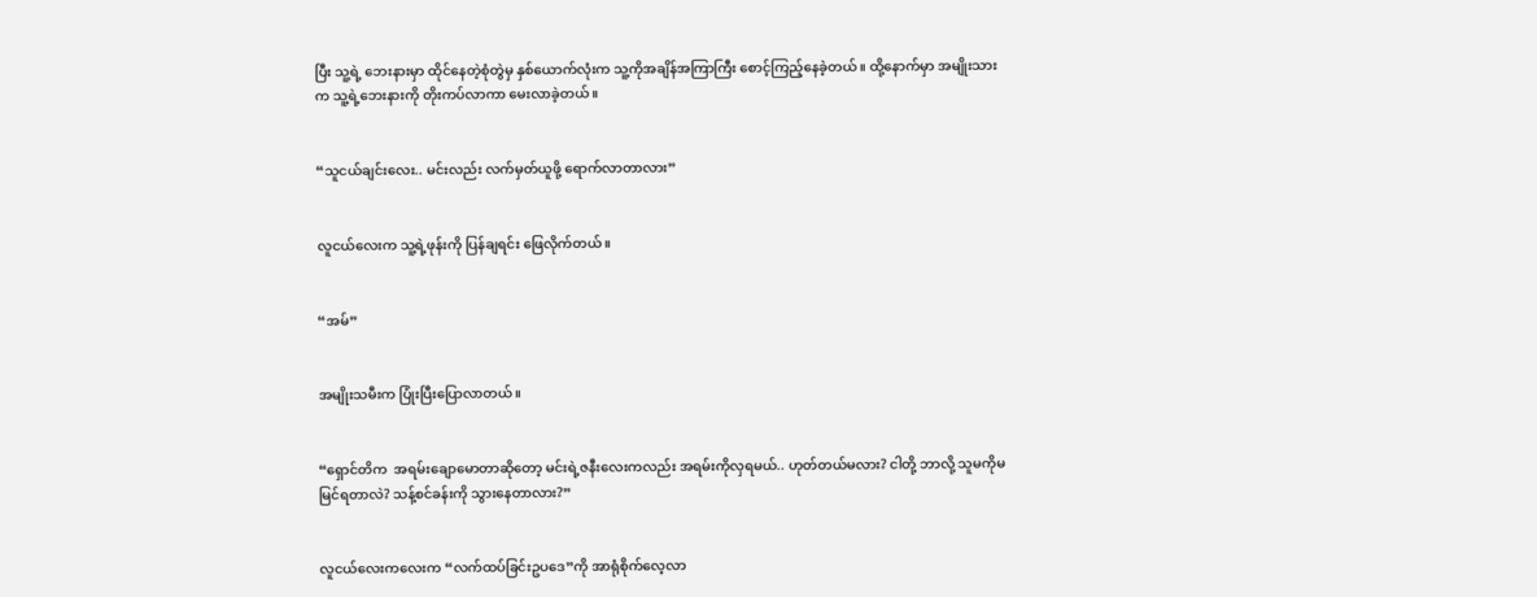ပြီး သူ့ရဲ့ ဘေးနားမှာ ထိုင်နေတဲ့စုံတွဲမှ နှစ်ယောက်လုံးက သူ့ကိုအချိန်အကြာကြီး စောင့်ကြည့်နေခဲ့တယ်။ ထို့နောက်မှာ အမျိုးသားက သူ့ရဲ့ဘေးနားကို တိုးကပ်လာကာ မေးလာခဲ့တယ်။


“သူငယ်ချင်းလေး.. မင်းလည်း လက်မှတ်ယူဖို့ ရောက်လာတာလား”


လူငယ်လေးက သူ့ရဲ့ဖုန်းကို ပြန်ချရင်း ဖြေလိုက်တယ်။


“အမ်”


အမျိုးသမီးက ပြုံးပြီးပြောလာတယ်။


“ရှောင်တိက  အရမ်းချောမောတာဆိုတော့ မင်းရဲ့ဇနီးလေးကလည်း အရမ်းကိုလှရမယ်.. ဟုတ်တယ်မလား? ငါတို့ ဘာလို့ သူမကိုမမြင်ရတာလဲ? သန့်စင်ခန်းကို သွားနေတာလား?”


လူငယ်လေးကလေးက “လက်ထပ်ခြင်းဥပဒေ”ကို အာရုံစိုက်လေ့လာ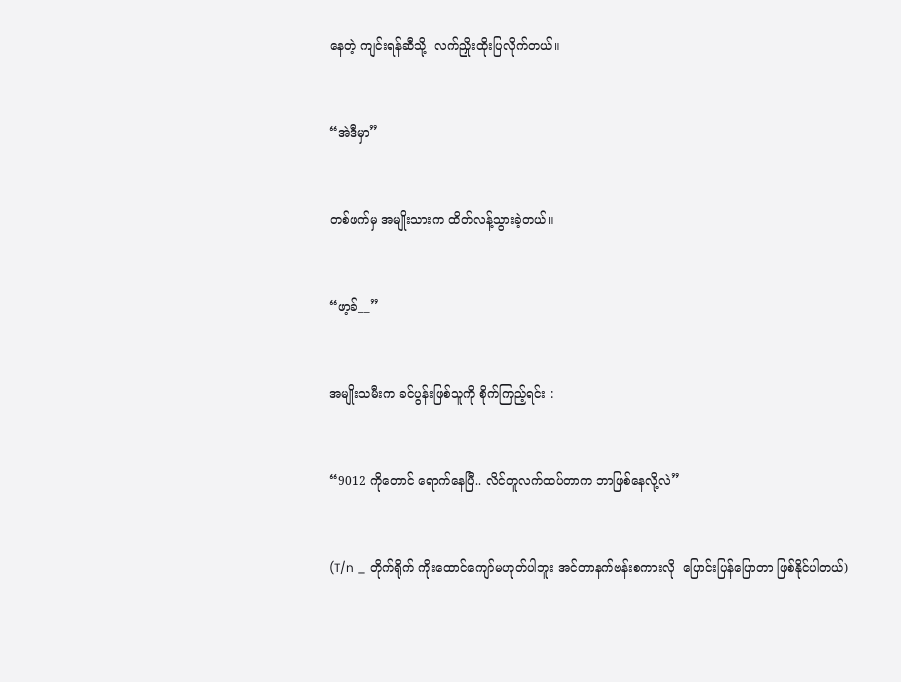နေတဲ့ ကျင်းရန်ဆီသို့  လက်ညှိုးထိုးပြလိုက်တယ်။


“အဲဒီမှာ”


တစ်ဖက်မှ အမျိုးသားက ထိတ်လန့်သွားခဲ့တယ်။


“ဖာ့ခ်__”


အမျိုးသမီးက ခင်ပွန်းဖြစ်သူကို စိုက်ကြည့်ရင်း :


“9012 ကိုတောင် ရောက်နေပြီ.. လိင်တူလက်ထပ်တာက ဘာဖြစ်နေလို့လဲ”


(T/n _ တိုက်ရိုက် ကိုးထောင်ကျော်မဟုတ်ပါဘူး အင်တာနက်ဗန်းစကားလို  ပြောင်းပြန်ပြောတာ ဖြစ်နိုင်ပါတယ်)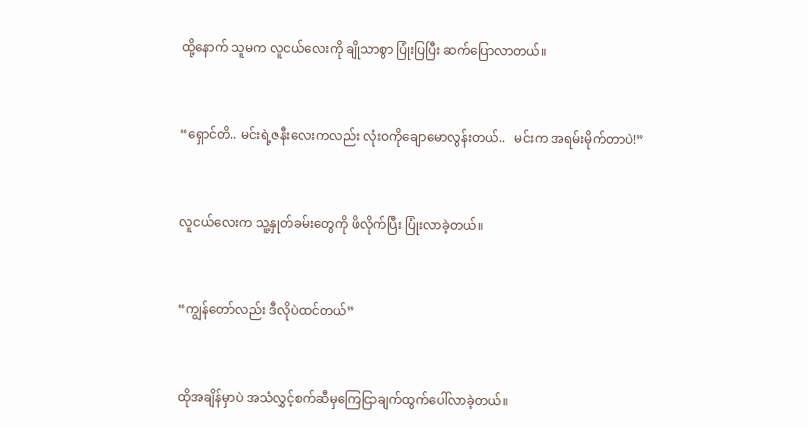ထို့နောက် သူမက လူငယ်လေးကို ချိုသာစွာ ပြုံးပြပြီး ဆက်ပြောလာတယ်။


“ရှောင်တိ.. မင်းရဲ့ဇနီးလေးကလည်း လုံးဝကိုချောမောလွန်းတယ်..   မင်းက အရမ်းမိုက်တာပဲ!”


လူငယ်လေးက သူ့နှုတ်ခမ်းတွေကို ဖိလိုက်ပြီး ပြုံးလာခဲ့တယ်။


“ကျွန်တော်လည်း ဒီလိုပဲထင်တယ်”


ထိုအချိန်မှာပဲ အသံလွှင့်စက်ဆီမှကြေငြာချက်ထွက်ပေါ်လာခဲ့တယ်။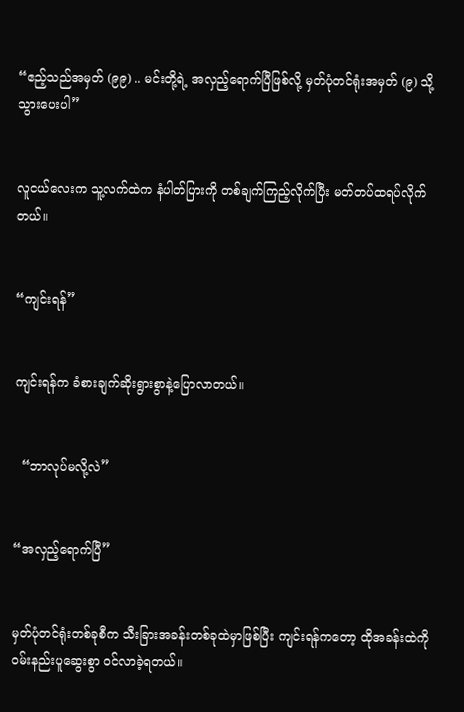“ဧည့်သည်အမှတ် (၉၉) .. မင်းတို့ရဲ့ အလှည့်ရောက်ပြီဖြစ်လို့ မှတ်ပုံတင်ရုံးအမှတ် (၉) သို့ သွားပေးပါ”


လူငယ်လေးက သူ့လက်ထဲက နံပါတ်ပြားကို တစ်ချက်ကြည့်လိုက်ပြီး မတ်တပ်ထရပ်လိုက်တယ်။


“ကျင်းရန်”


ကျင်းရန်က ခံစားချက်ဆိုးရွားစွာနဲ့ပြောလာတယ်။


  “ဘာလုပ်မလို့လဲ”


“အလှည့်ရောက်ပြီ”


မှတ်ပုံတင်ရုံးတစ်ခုစီက သီးခြားအခန်းတစ်ခုထဲမှာဖြစ်ပြီး ကျင်းရန်ကတော့ ထိုအခန်းထဲကို ဝမ်းနည်းပူဆွေးစွာ ဝင်လာခဲ့ရတယ်။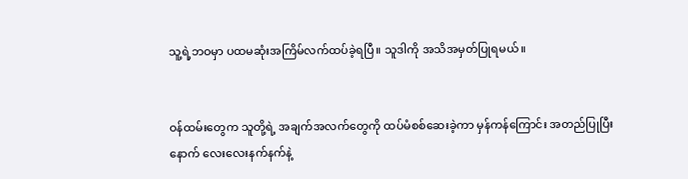သူ့ရဲ့ဘဝမှာ ပထမဆုံးအကြိမ်လက်ထပ်ခဲ့ရပြီ။ သူဒါကို အသိအမှတ်ပြုရမယ်။


ဝန်ထမ်းတွေက သူတို့ရဲ့ အချက်အလက်တွေကို ထပ်မံစစ်ဆေးခဲ့ကာ မှန်ကန်ကြောင်း အတည်ပြုပြီးနောက် လေးလေးနက်နက်နဲ့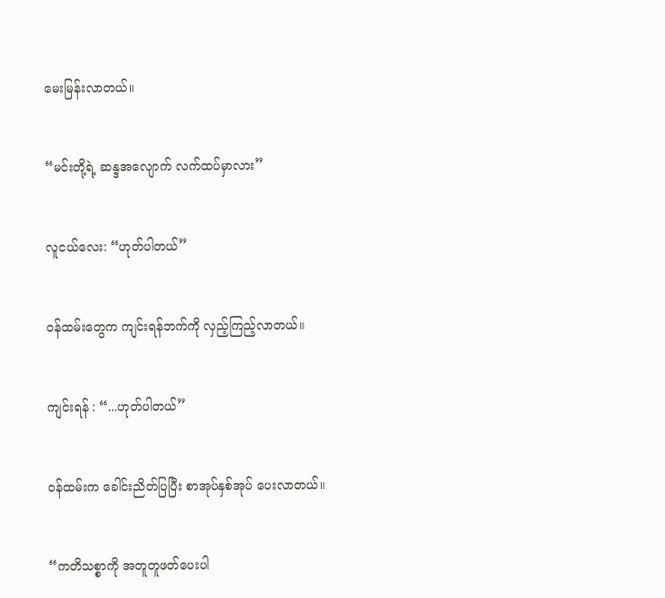မေးမြန်းလာတယ်။


“မင်းတို့ရဲ့ ဆန္ဒအလျောက် လက်ထပ်မှာလား”


လူငယ်လေး: “ဟုတ်ပါတယ်”


ဝန်ထမ်းတွေက ကျင်းရန်ဘက်ကို လှည့်ကြည့်လာတယ်။


ကျင်းရန် : “...ဟုတ်ပါတယ်”


ဝန်ထမ်းက ခေါင်းညိတ်ပြပြီး စာအုပ်နှစ်အုပ် ပေးလာတယ်။


“ကတိသစ္စာကို အတူတူဖတ်ပေးပါ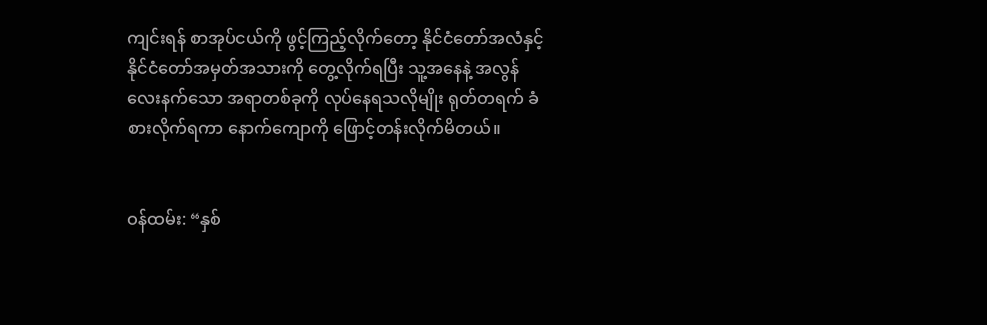ကျင်းရန် စာအုပ်ငယ်ကို ဖွင့်ကြည့်လိုက်တော့ နိုင်ငံတော်အလံနှင့် နိုင်ငံတော်အမှတ်အသားကို တွေ့လိုက်ရပြီး သူ့အနေနဲ့ အလွန် လေးနက်သော အရာတစ်ခုကို လုပ်နေရသလိုမျိုး ရုတ်တရက် ခံစားလိုက်ရကာ နောက်ကျောကို ဖြောင့်တန်းလိုက်မိတယ်။


ဝန်ထမ်း: “နှစ်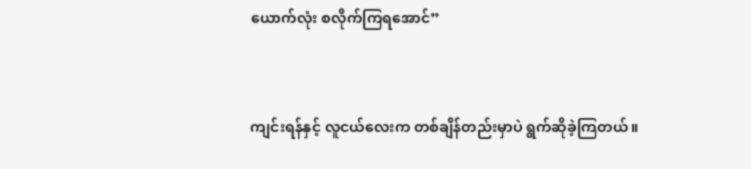ယောက်လုံး စလိုက်ကြရအောင်”


ကျင်းရန်နှင့် လူငယ်လေးက တစ်ချိန်တည်းမှာပဲ ရွက်ဆိုခဲ့ကြတယ်။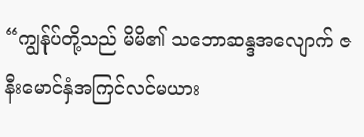“ကျွန်ုပ်တို့သည် မိမိ၏ သဘောဆန္ဒအလျောက် ဇနီးမောင်နှံအကြင်လင်မယား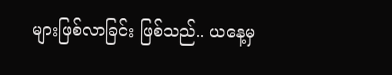များဖြစ်လာခြင်း ဖြစ်သည်.. ယနေ့မှ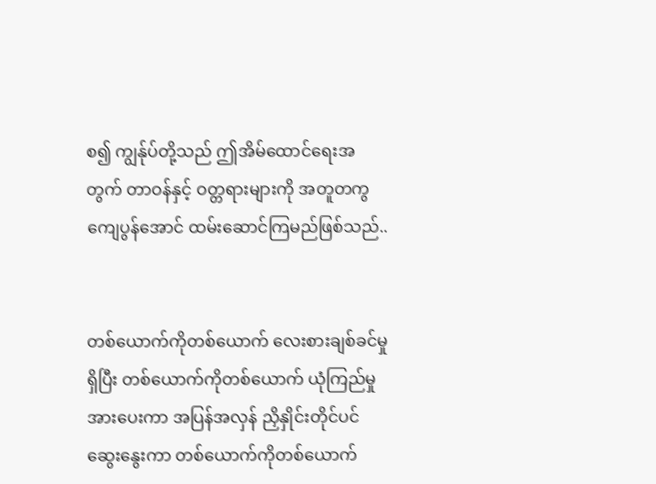စ၍ ကျွန်ုပ်တို့သည် ဤအိမ်ထောင်ရေးအတွက် တာဝန်နှင့် ဝတ္တရားများကို အတူတကွ ကျေပွန်အောင် ထမ်းဆောင်ကြမည်ဖြစ်သည်..


တစ်ယောက်ကိုတစ်ယောက် လေးစားချစ်ခင်မှုရှိပြီး တစ်ယောက်ကိုတစ်ယောက် ယုံကြည်မှု အားပေးကာ အပြန်အလှန် ညှိနှိုင်းတိုင်ပင်ဆွေးနွေးကာ တစ်ယောက်ကိုတစ်ယောက်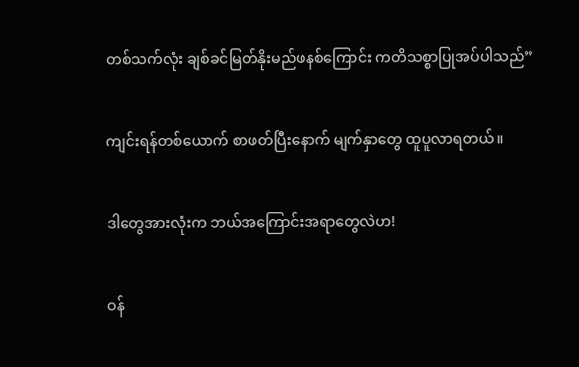တစ်သက်လုံး ချစ်ခင်မြတ်နိုးမည်ဖနစ်ကြောင်း ကတိသစ္စာပြုအပ်ပါသည်”


ကျင်းရန်တစ်ယောက် စာဖတ်ပြီးနောက် မျက်နှာတွေ ထူပူလာရတယ်။


ဒါတွေအားလုံးက ဘယ်အကြောင်းအရာတွေလဲဟ!


ဝန်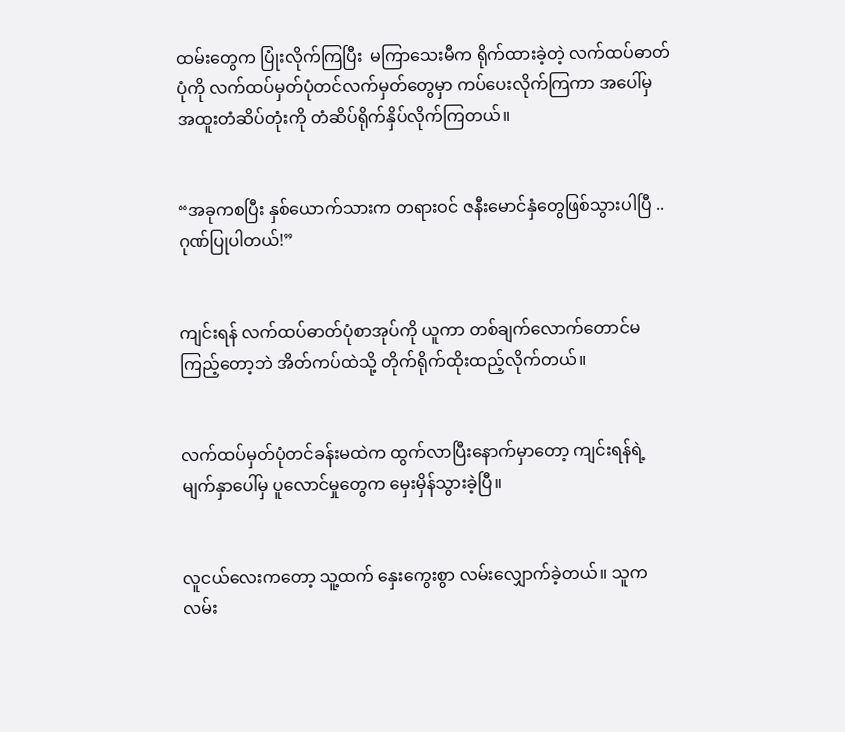ထမ်းတွေက ပြုံးလိုက်ကြပြီး  မကြာသေးမီက ရိုက်ထားခဲ့တဲ့ လက်ထပ်ဓာတ်ပုံကို လက်ထပ်မှတ်ပုံတင်လက်မှတ်တွေမှာ ကပ်ပေးလိုက်ကြကာ အပေါ်မှ အထူးတံဆိပ်တုံးကို တံဆိပ်ရိုက်နှိပ်လိုက်ကြတယ်။


“အခုကစပြီး နှစ်ယောက်သားက တရားဝင် ဇနီးမောင်နှံတွေဖြစ်သွားပါပြီ .. ဂုဏ်ပြုပါတယ်!”


ကျင်းရန် လက်ထပ်ဓာတ်ပုံစာအုပ်ကို ယူကာ တစ်ချက်လောက်တောင်မကြည့်တော့ဘဲ အိတ်ကပ်ထဲသို့ တိုက်ရိုက်ထိုးထည့်လိုက်တယ်။


လက်ထပ်မှတ်ပုံတင်ခန်းမထဲက ထွက်လာပြီးနောက်မှာတော့ ကျင်းရန်ရဲ့ မျက်နှာပေါ်မှ ပူလောင်မှုတွေက မှေးမှိန်သွားခဲ့ပြီ။


လူငယ်လေးကတော့ သူ့ထက် နှေးကွေးစွာ လမ်းလျှောက်ခဲ့တယ်။ သူက လမ်း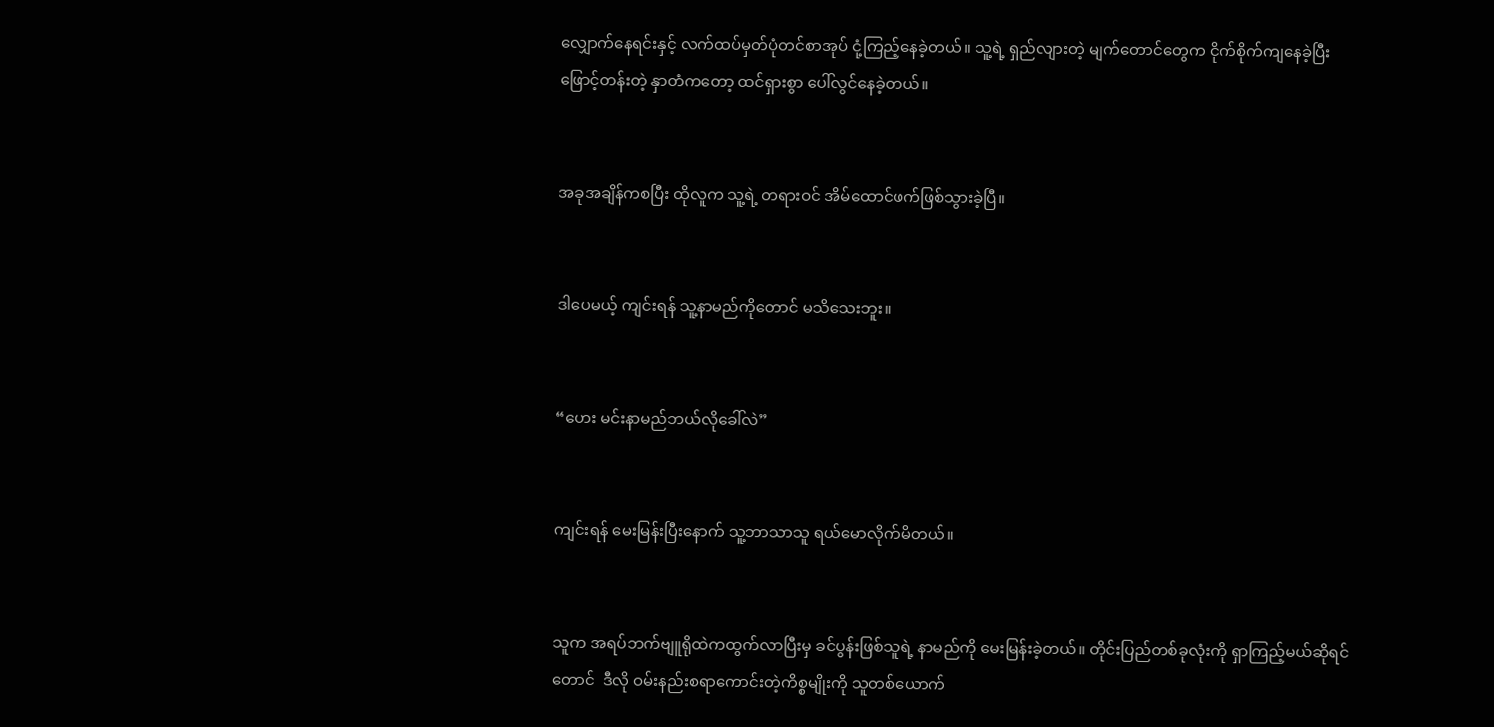လျှောက်နေရင်းနှင့် လက်ထပ်မှတ်ပုံတင်စာအုပ် ငုံ့ကြည့်နေခဲ့တယ်။ သူ့ရဲ့ ရှည်လျားတဲ့ မျက်တောင်တွေက ငိုက်စိုက်ကျနေခဲ့ပြီး ဖြောင့်တန်းတဲ့ နှာတံကတော့ ထင်ရှားစွာ ပေါ်လွင်နေခဲ့တယ်။


အခုအချိန်ကစပြီး ထိုလူက သူ့ရဲ့ တရားဝင် အိမ်ထောင်ဖက်ဖြစ်သွားခဲ့ပြီ။


ဒါပေမယ့် ကျင်းရန် သူ့နာမည်ကိုတောင် မသိသေးဘူး။


“ဟေး မင်းနာမည်ဘယ်လိုခေါ်လဲ”


ကျင်းရန် မေးမြန်းပြီးနောက် သူ့ဘာသာသူ ရယ်မောလိုက်မိတယ်။


သူက အရပ်ဘက်ဗျူရိုထဲကထွက်လာပြီးမှ ခင်ပွန်းဖြစ်သူရဲ့ နာမည်ကို မေးမြန်းခဲ့တယ်။ တိုင်းပြည်တစ်ခုလုံးကို ရှာကြည့်မယ်ဆိုရင်တောင်  ဒီလို ဝမ်းနည်းစရာကောင်းတဲ့ကိစ္စမျိုးကို သူတစ်ယောက်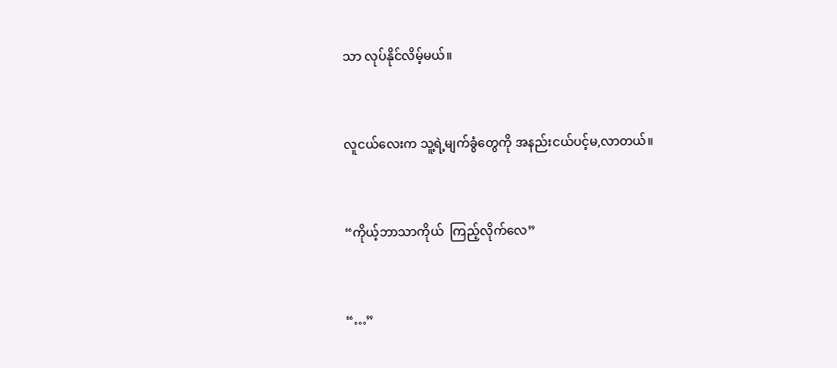သာ လုပ်နိုင်လိမ့်မယ်။


လူငယ်လေးက သူ့ရဲ့မျက်ခွံတွေကို အနည်းငယ်ပင့်မ,လာတယ်။


“ကိုယ့်ဘာသာကိုယ်  ကြည့်လိုက်လေ”


“…”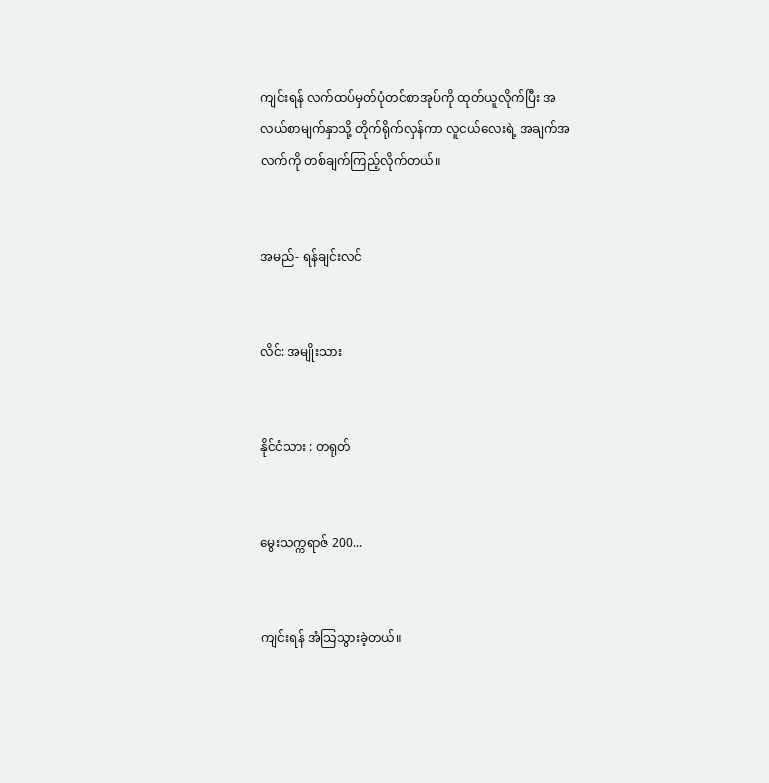ကျင်းရန် လက်ထပ်မှတ်ပုံတင်စာအုပ်ကို ထုတ်ယူလိုက်ပြီး အလယ်စာမျက်နှာသို့ တိုက်ရိုက်လှန်ကာ လူငယ်လေးရဲ့ အချက်အလက်ကို တစ်ချက်ကြည့်လိုက်တယ်။


အမည်- ရန်ချင်းလင်


လိင်: အမျိုးသား


နိုင်ငံသား : တရုတ်


မွေးသက္ကရာဇ် 200...


ကျင်းရန် အံသြသွားခဲ့တယ်။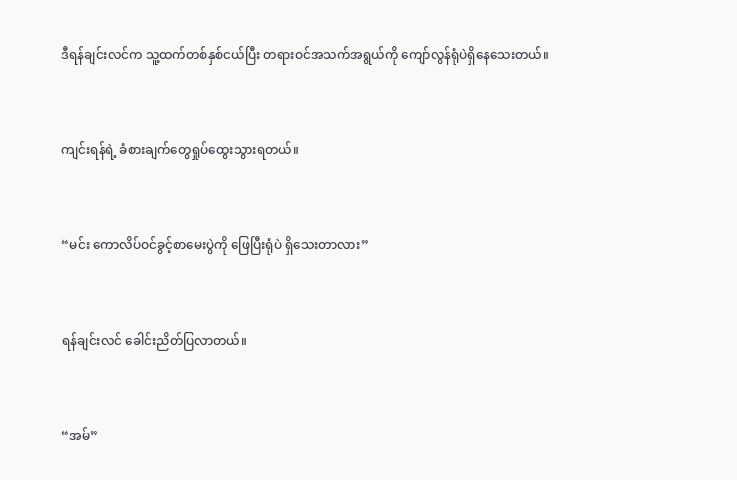ဒီရန်ချင်းလင်က သူ့ထက်တစ်နှစ်ငယ်ပြီး တရားဝင်အသက်အရွယ်ကို ကျော်လွန်ရုံပဲရှိနေသေးတယ်။


ကျင်းရန်ရဲ့ ခံစားချက်တွေရှုပ်ထွေးသွားရတယ်။


“မင်း ကောလိပ်ဝင်ခွင့်စာမေးပွဲကို ဖြေပြီးရုံပဲ ရှိသေးတာလား”


ရန်ချင်းလင် ခေါင်းညိတ်ပြလာတယ်။


“အမ်”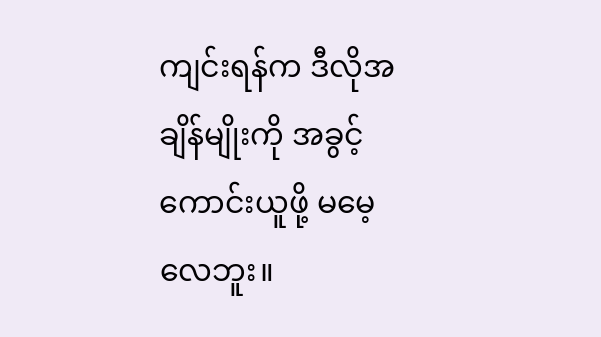ကျင်းရန်က ဒီလိုအချိန်မျိုးကို အခွင့်ကောင်းယူဖို့ မမေ့လေဘူး။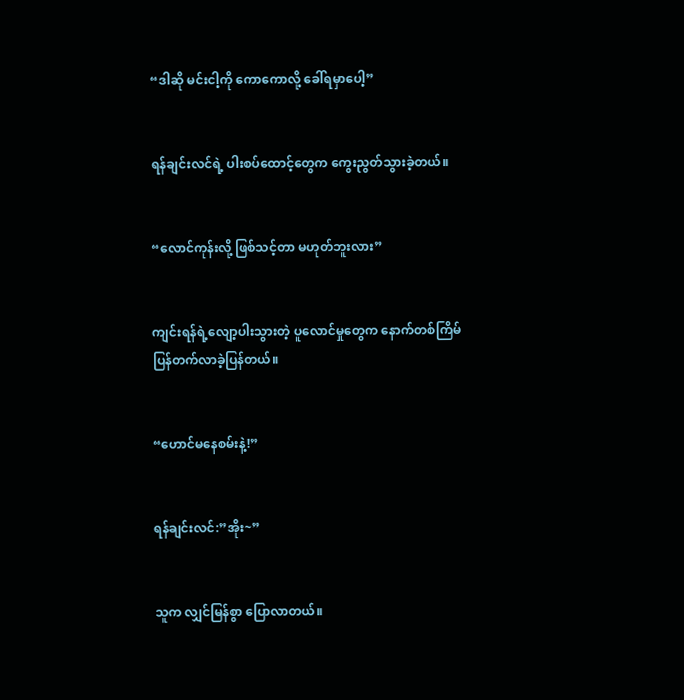“ဒါဆို မင်းငါ့ကို ကောကောလို့ ခေါ်ရမှာပေါ့”


ရန်ချင်းလင်ရဲ့ ပါးစပ်ထောင့်တွေက ကွေးညွတ်သွားခဲ့တယ်။


“လောင်ကုန်းလို့ ဖြစ်သင့်တာ မဟုတ်ဘူးလား”


ကျင်းရန်ရဲ့လျော့ပါးသွားတဲ့ ပူလောင်မှုတွေက နောက်တစ်ကြိမ်ပြန်တက်လာခဲ့ပြန်တယ်။


“ဟောင်မနေစမ်းနဲ့!”


ရန်ချင်းလင်:”အိုး~”


သူက လျှင်မြန်စွာ ပြောလာတယ်။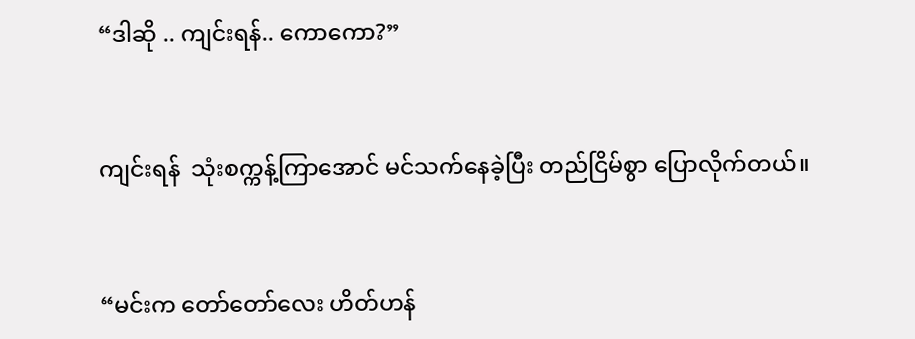“ဒါဆို .. ကျင်းရန်.. ကောကော?”


ကျင်းရန်  သုံးစက္ကန့်ကြာအောင် မင်သက်နေခဲ့ပြီး တည်ငြိမ်စွာ ပြောလိုက်တယ်။


“မင်းက တော်တော်လေး ဟိတ်ဟန်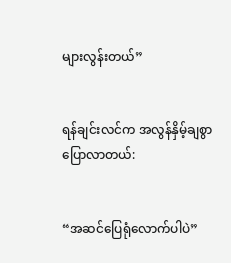များလွန်းတယ်”


ရန်ချင်းလင်က အလွန်နှိမ့်ချစွာပြောလာတယ်:


“အဆင်ပြေရုံလောက်ပါပဲ”